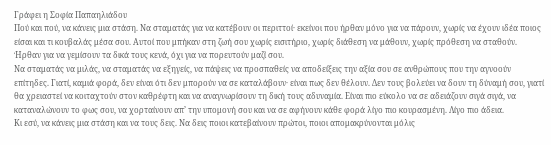Γράφει η Σοφία Παπαηλιάδου
Πού και πού, να κάνεις μια στάση. Να σταματάς για να κατέβουν οι περιττοί· εκείνοι που ήρθαν μόνο για να πάρουν, χωρίς να έχουν ιδέα ποιος είσαι και τι κουβαλάς μέσα σου. Αυτοί που μπήκαν στη ζωή σου χωρίς εισιτήριο, χωρίς διάθεση να μάθουν, χωρίς πρόθεση να σταθούν. Ήρθαν για να γεμίσουν τα δικά τους κενά, όχι για να πορευτούν μαζί σου.
Να σταματάς να μιλάς, να σταματάς να εξηγείς, να πάψεις να προσπαθείς να αποδείξεις την αξία σου σε ανθρώπους που την αγνοούν επίτηδες. Γιατί, καμιά φορά, δεν είναι ότι δεν μπορούν να σε καταλάβουν· είναι πως δεν θέλουν. Δεν τους βολεύει να δουν τη δύναμή σου, γιατί θα χρειαστεί να κοιταχτούν στον καθρέφτη και να αναγνωρίσουν τη δική τους αδυναμία. Είναι πιο εύκολο να σε αδειάζουν σιγά σιγά, να καταναλώνουν το φως σου, να χορταίνουν απ’ την υπομονή σου και να σε αφήνουν κάθε φορά λίγο πιο κουρασμένη. Λίγο πιο άδεια.
Κι εσύ, να κάνεις μια στάση και να τους δεις. Να δεις ποιοι κατεβαίνουν πρώτοι, ποιοι απομακρύνονται μόλις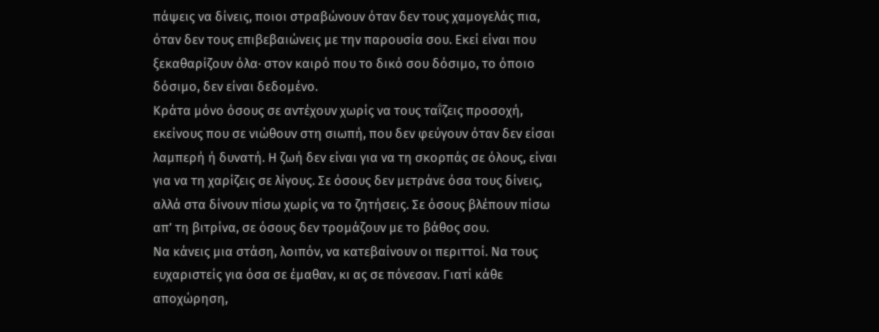πάψεις να δίνεις, ποιοι στραβώνουν όταν δεν τους χαμογελάς πια, όταν δεν τους επιβεβαιώνεις με την παρουσία σου. Εκεί είναι που ξεκαθαρίζουν όλα· στον καιρό που το δικό σου δόσιμο, το όποιο δόσιμο, δεν είναι δεδομένο.
Κράτα μόνο όσους σε αντέχουν χωρίς να τους ταΐζεις προσοχή, εκείνους που σε νιώθουν στη σιωπή, που δεν φεύγουν όταν δεν είσαι λαμπερή ή δυνατή. Η ζωή δεν είναι για να τη σκορπάς σε όλους, είναι για να τη χαρίζεις σε λίγους. Σε όσους δεν μετράνε όσα τους δίνεις, αλλά στα δίνουν πίσω χωρίς να το ζητήσεις. Σε όσους βλέπουν πίσω απ’ τη βιτρίνα, σε όσους δεν τρομάζουν με το βάθος σου.
Να κάνεις μια στάση, λοιπόν, να κατεβαίνουν οι περιττοί. Να τους ευχαριστείς για όσα σε έμαθαν, κι ας σε πόνεσαν. Γιατί κάθε αποχώρηση,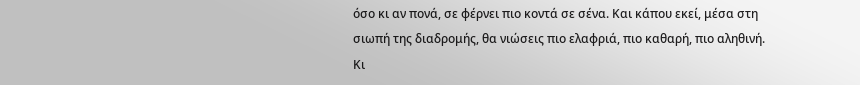όσο κι αν πονά, σε φέρνει πιο κοντά σε σένα. Και κάπου εκεί, μέσα στη σιωπή της διαδρομής, θα νιώσεις πιο ελαφριά, πιο καθαρή, πιο αληθινή.
Κι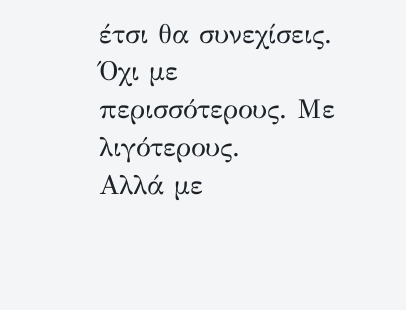έτσι θα συνεχίσεις. Όχι με περισσότερους. Με λιγότερους.
Αλλά με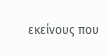εκείνους που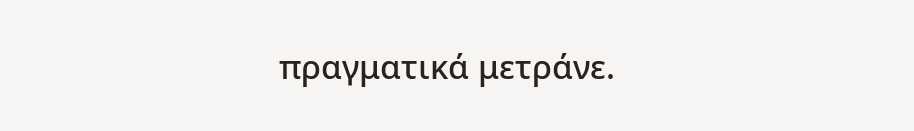πραγματικά μετράνε.